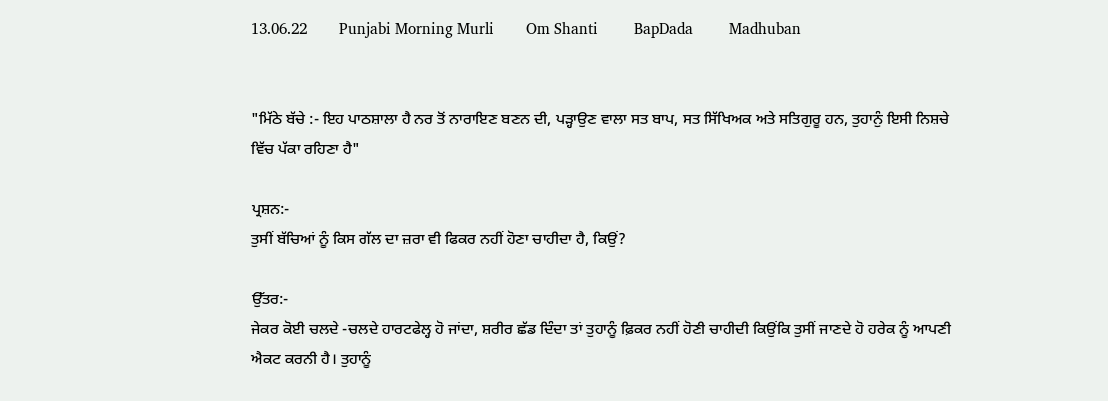13.06.22        Punjabi Morning Murli        Om Shanti         BapDada         Madhuban


"ਮਿੱਠੇ ਬੱਚੇ :- ਇਹ ਪਾਠਸ਼ਾਲਾ ਹੈ ਨਰ ਤੋਂ ਨਾਰਾਇਣ ਬਣਨ ਦੀ, ਪੜ੍ਹਾਉਣ ਵਾਲਾ ਸਤ ਬਾਪ, ਸਤ ਸਿੱਖਿਅਕ ਅਤੇ ਸਤਿਗੁਰੂ ਹਨ, ਤੁਹਾਨੁੰ ਇਸੀ ਨਿਸ਼ਚੇ ਵਿੱਚ ਪੱਕਾ ਰਹਿਣਾ ਹੈ"

ਪ੍ਰਸ਼ਨ:-
ਤੁਸੀਂ ਬੱਚਿਆਂ ਨੂੰ ਕਿਸ ਗੱਲ ਦਾ ਜ਼ਰਾ ਵੀ ਫਿਕਰ ਨਹੀਂ ਹੋਣਾ ਚਾਹੀਦਾ ਹੈ, ਕਿਉਂ?

ਉੱਤਰ:-
ਜੇਕਰ ਕੋਈ ਚਲਦੇ -ਚਲਦੇ ਹਾਰਟਫੇਲ੍ਹ ਹੋ ਜਾਂਦਾ, ਸ਼ਰੀਰ ਛੱਡ ਦਿੰਦਾ ਤਾਂ ਤੁਹਾਨੂੰ ਫ਼ਿਕਰ ਨਹੀਂ ਹੋਣੀ ਚਾਹੀਦੀ ਕਿਉਂਕਿ ਤੁਸੀਂ ਜਾਣਦੇ ਹੋ ਹਰੇਕ ਨੂੰ ਆਪਣੀ ਐਕਟ ਕਰਨੀ ਹੈ। ਤੁਹਾਨੂੰ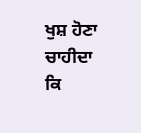ਖੁਸ਼ ਹੋਣਾ ਚਾਹੀਦਾ ਕਿ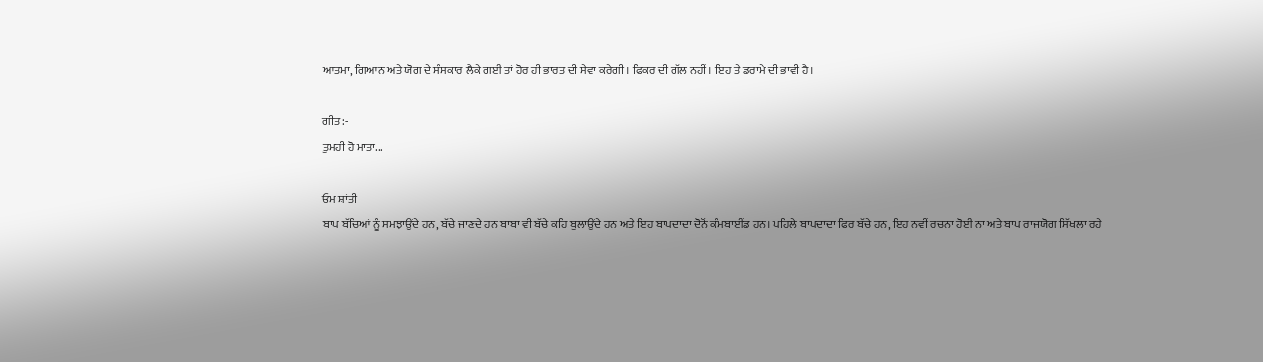ਆਤਮਾ, ਗਿਆਨ ਅਤੇ ਯੋਗ ਦੇ ਸੰਸਕਾਰ ਲੈਕੇ ਗਈ ਤਾਂ ਹੋਰ ਹੀ ਭਾਰਤ ਦੀ ਸੇਵਾ ਕਰੇਗੀ। ਫਿਕਰ ਦੀ ਗੱਲ ਨਹੀਂ। ਇਹ ਤੇ ਡਰਾਮੇ ਦੀ ਭਾਵੀ ਹੈ।

ਗੀਤ:-
ਤੁਮਹੀ ਹੋ ਮਾਤਾ...

ਓਮ ਸ਼ਾਂਤੀ
ਬਾਪ ਬੱਚਿਆਂ ਨੂੰ ਸਮਝਾਉਂਦੇ ਹਨ, ਬੱਚੇ ਜਾਣਦੇ ਹਨ ਬਾਬਾ ਵੀ ਬੱਚੇ ਕਹਿ ਬੁਲਾਉਂਦੇ ਹਨ ਅਤੇ ਇਹ ਬਾਪਦਾਦਾ ਦੋਨੋਂ ਕੰਮਬਾਈਂਡ ਹਨ। ਪਹਿਲੇ ਬਾਪਦਾਦਾ ਫਿਰ ਬੱਚੇ ਹਨ, ਇਹ ਨਵੀਂ ਰਚਨਾ ਹੋਈ ਨਾ ਅਤੇ ਬਾਪ ਰਾਜਯੋਗ ਸਿੱਖਲਾ ਰਹੇ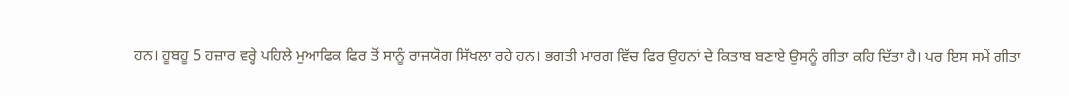ਹਨ। ਹੂਬਹੂ 5 ਹਜ਼ਾਰ ਵਰ੍ਹੇ ਪਹਿਲੇ ਮੁਆਫਿਕ ਫਿਰ ਤੋਂ ਸਾਨੂੰ ਰਾਜਯੋਗ ਸਿੱਖਲਾ ਰਹੇ ਹਨ। ਭਗਤੀ ਮਾਰਗ ਵਿੱਚ ਫਿਰ ਉਹਨਾਂ ਦੇ ਕਿਤਾਬ ਬਣਾਏ ਉਸਨੂੰ ਗੀਤਾ ਕਹਿ ਦਿੱਤਾ ਹੈ। ਪਰ ਇਸ ਸਮੇਂ ਗੀਤਾ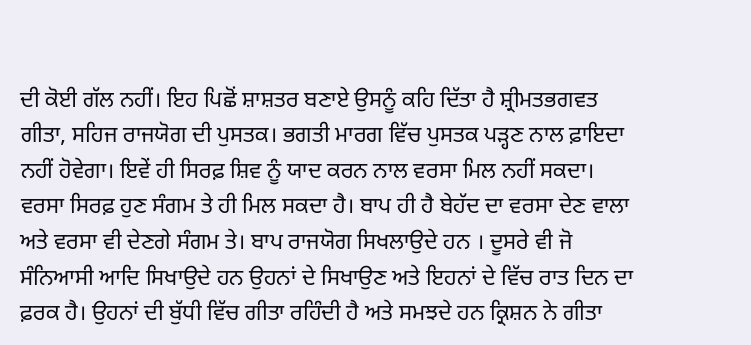ਦੀ ਕੋਈ ਗੱਲ ਨਹੀਂ। ਇਹ ਪਿਛੋਂ ਸ਼ਾਸ਼ਤਰ ਬਣਾਏ ਉਸਨੂੰ ਕਹਿ ਦਿੱਤਾ ਹੈ ਸ਼੍ਰੀਮਤਭਗਵਤ ਗੀਤਾ, ਸਹਿਜ ਰਾਜਯੋਗ ਦੀ ਪੁਸਤਕ। ਭਗਤੀ ਮਾਰਗ ਵਿੱਚ ਪੁਸਤਕ ਪੜ੍ਹਣ ਨਾਲ ਫ਼ਾਇਦਾ ਨਹੀਂ ਹੋਵੇਗਾ। ਇਵੇਂ ਹੀ ਸਿਰਫ਼ ਸ਼ਿਵ ਨੂੰ ਯਾਦ ਕਰਨ ਨਾਲ ਵਰਸਾ ਮਿਲ ਨਹੀਂ ਸਕਦਾ। ਵਰਸਾ ਸਿਰਫ਼ ਹੁਣ ਸੰਗਮ ਤੇ ਹੀ ਮਿਲ ਸਕਦਾ ਹੈ। ਬਾਪ ਹੀ ਹੈ ਬੇਹੱਦ ਦਾ ਵਰਸਾ ਦੇਣ ਵਾਲਾ ਅਤੇ ਵਰਸਾ ਵੀ ਦੇਣਗੇ ਸੰਗਮ ਤੇ। ਬਾਪ ਰਾਜਯੋਗ ਸਿਖਲਾਉਦੇ ਹਨ । ਦੂਸਰੇ ਵੀ ਜੋ ਸੰਨਿਆਸੀ ਆਦਿ ਸਿਖਾਉਦੇ ਹਨ ਉਹਨਾਂ ਦੇ ਸਿਖਾਉਣ ਅਤੇ ਇਹਨਾਂ ਦੇ ਵਿੱਚ ਰਾਤ ਦਿਨ ਦਾ ਫ਼ਰਕ ਹੈ। ਉਹਨਾਂ ਦੀ ਬੁੱਧੀ ਵਿੱਚ ਗੀਤਾ ਰਹਿੰਦੀ ਹੈ ਅਤੇ ਸਮਝਦੇ ਹਨ ਕ੍ਰਿਸ਼ਨ ਨੇ ਗੀਤਾ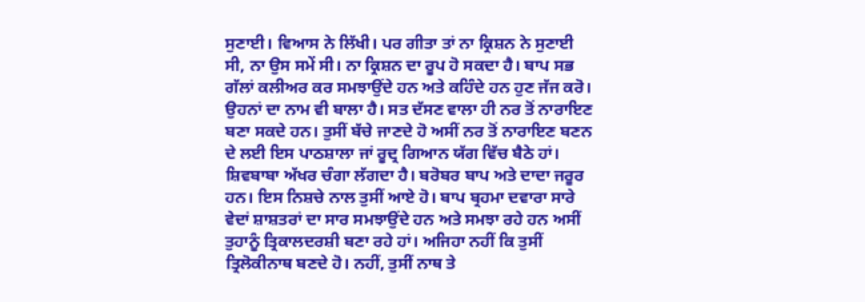ਸੁਣਾਈ। ਵਿਆਸ ਨੇ ਲਿੱਖੀ। ਪਰ ਗੀਤਾ ਤਾਂ ਨਾ ਕ੍ਰਿਸ਼ਨ ਨੇ ਸੁਣਾਈ ਸੀ, ਨਾ ਉਸ ਸਮੇਂ ਸੀ। ਨਾ ਕ੍ਰਿਸ਼ਨ ਦਾ ਰੂਪ ਹੋ ਸਕਦਾ ਹੈ। ਬਾਪ ਸਭ ਗੱਲਾਂ ਕਲੀਅਰ ਕਰ ਸਮਝਾਉਂਦੇ ਹਨ ਅਤੇ ਕਹਿੰਦੇ ਹਨ ਹੁਣ ਜੱਜ ਕਰੋ। ਉਹਨਾਂ ਦਾ ਨਾਮ ਵੀ ਬਾਲਾ ਹੈ। ਸਤ ਦੱਸਣ ਵਾਲਾ ਹੀ ਨਰ ਤੋਂ ਨਾਰਾਇਣ ਬਣਾ ਸਕਦੇ ਹਨ। ਤੁਸੀਂ ਬੱਚੇ ਜਾਣਦੇ ਹੋ ਅਸੀਂ ਨਰ ਤੋਂ ਨਾਰਾਇਣ ਬਣਨ ਦੇ ਲਈ ਇਸ ਪਾਠਸ਼ਾਲਾ ਜਾਂ ਰੂਦ੍ਰ ਗਿਆਨ ਯੱਗ ਵਿੱਚ ਬੈਠੇ ਹਾਂ। ਸ਼ਿਵਬਾਬਾ ਅੱਖਰ ਚੰਗਾ ਲੱਗਦਾ ਹੈ। ਬਰੋਬਰ ਬਾਪ ਅਤੇ ਦਾਦਾ ਜਰੂਰ ਹਨ। ਇਸ ਨਿਸ਼ਚੇ ਨਾਲ ਤੁਸੀਂ ਆਏ ਹੋ। ਬਾਪ ਬ੍ਰਹਮਾ ਦਵਾਰਾ ਸਾਰੇ ਵੇਦਾਂ ਸ਼ਾਸ਼ਤਰਾਂ ਦਾ ਸਾਰ ਸਮਝਾਉਂਦੇ ਹਨ ਅਤੇ ਸਮਝਾ ਰਹੇ ਹਨ ਅਸੀਂ ਤੁਹਾਨੂੰ ਤ੍ਰਿਕਾਲਦਰਸ਼ੀ ਬਣਾ ਰਹੇ ਹਾਂ। ਅਜਿਹਾ ਨਹੀਂ ਕਿ ਤੁਸੀਂ ਤ੍ਰਿਲੋਕੀਨਾਥ ਬਣਦੇ ਹੋ। ਨਹੀਂ, ਤੁਸੀਂ ਨਾਥ ਤੇ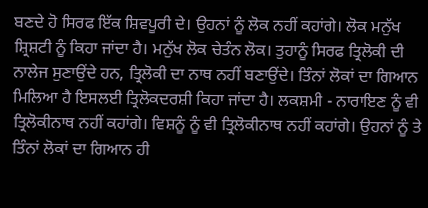ਬਣਦੇ ਹੋ ਸਿਰਫ ਇੱਕ ਸ਼ਿਵਪੂਰੀ ਦੇ। ਉਹਨਾਂ ਨੂੰ ਲੋਕ ਨਹੀਂ ਕਹਾਂਗੇ। ਲੋਕ ਮਨੁੱਖ ਸ਼੍ਰਿਸ਼ਟੀ ਨੂੰ ਕਿਹਾ ਜਾਂਦਾ ਹੈ। ਮਨੁੱਖ ਲੋਕ ਚੇਤੰਨ ਲੋਕ। ਤੁਹਾਨੂੰ ਸਿਰਫ ਤ੍ਰਿਲੋਕੀ ਦੀ ਨਾਲੇਜ ਸੁਣਾਉਂਦੇ ਹਨ, ਤ੍ਰਿਲੋਕੀ ਦਾ ਨਾਥ ਨਹੀਂ ਬਣਾਉਂਦੇ। ਤਿੰਨਾਂ ਲੋਕਾਂ ਦਾ ਗਿਆਨ ਮਿਲਿਆ ਹੈ ਇਸਲਈ ਤ੍ਰਿਲੋਕਦਰਸ਼ੀ ਕਿਹਾ ਜਾਂਦਾ ਹੈ। ਲਕਸ਼ਮੀ - ਨਾਰਾਇਣ ਨੂੰ ਵੀ ਤ੍ਰਿਲੋਕੀਨਾਥ ਨਹੀਂ ਕਹਾਂਗੇ। ਵਿਸ਼ਨੂੰ ਨੂੰ ਵੀ ਤ੍ਰਿਲੋਕੀਨਾਥ ਨਹੀਂ ਕਹਾਂਗੇ। ਉਹਨਾਂ ਨੂੰ ਤੇ ਤਿੰਨਾਂ ਲੋਕਾਂ ਦਾ ਗਿਆਨ ਹੀ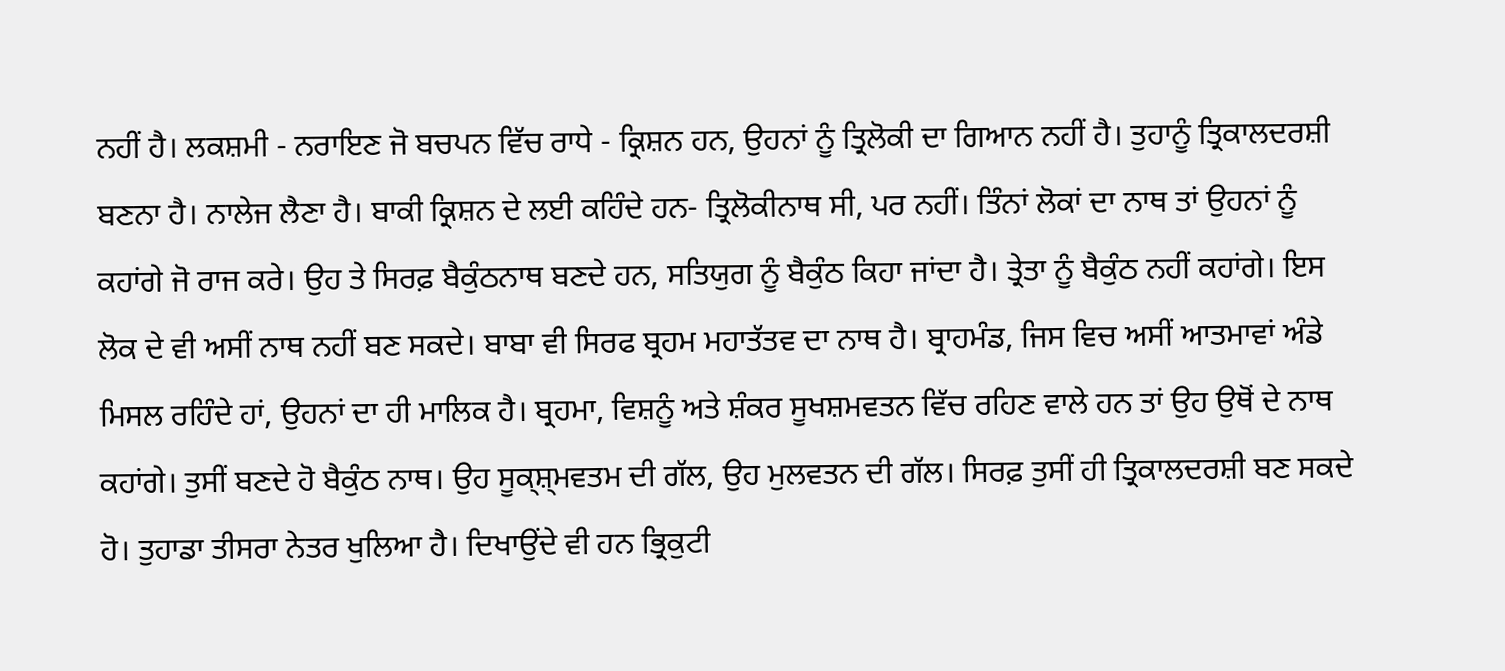ਨਹੀਂ ਹੈ। ਲਕਸ਼ਮੀ - ਨਰਾਇਣ ਜੋ ਬਚਪਨ ਵਿੱਚ ਰਾਧੇ - ਕ੍ਰਿਸ਼ਨ ਹਨ, ਉਹਨਾਂ ਨੂੰ ਤ੍ਰਿਲੋਕੀ ਦਾ ਗਿਆਨ ਨਹੀਂ ਹੈ। ਤੁਹਾਨੂੰ ਤ੍ਰਿਕਾਲਦਰਸ਼ੀ ਬਣਨਾ ਹੈ। ਨਾਲੇਜ ਲੈਣਾ ਹੈ। ਬਾਕੀ ਕ੍ਰਿਸ਼ਨ ਦੇ ਲਈ ਕਹਿੰਦੇ ਹਨ- ਤ੍ਰਿਲੋਕੀਨਾਥ ਸੀ, ਪਰ ਨਹੀਂ। ਤਿੰਨਾਂ ਲੋਕਾਂ ਦਾ ਨਾਥ ਤਾਂ ਉਹਨਾਂ ਨੂੰ ਕਹਾਂਗੇ ਜੋ ਰਾਜ ਕਰੇ। ਉਹ ਤੇ ਸਿਰਫ਼ ਬੈਕੁੰਠਨਾਥ ਬਣਦੇ ਹਨ, ਸਤਿਯੁਗ ਨੂੰ ਬੈਕੁੰਠ ਕਿਹਾ ਜਾਂਦਾ ਹੈ। ਤ੍ਰੇਤਾ ਨੂੰ ਬੈਕੁੰਠ ਨਹੀਂ ਕਹਾਂਗੇ। ਇਸ ਲੋਕ ਦੇ ਵੀ ਅਸੀਂ ਨਾਥ ਨਹੀਂ ਬਣ ਸਕਦੇ। ਬਾਬਾ ਵੀ ਸਿਰਫ ਬ੍ਰਹਮ ਮਹਾਤੱਤਵ ਦਾ ਨਾਥ ਹੈ। ਬ੍ਰਾਹਮੰਡ, ਜਿਸ ਵਿਚ ਅਸੀਂ ਆਤਮਾਵਾਂ ਅੰਡੇ ਮਿਸਲ ਰਹਿੰਦੇ ਹਾਂ, ਉਹਨਾਂ ਦਾ ਹੀ ਮਾਲਿਕ ਹੈ। ਬ੍ਰਹਮਾ, ਵਿਸ਼ਨੂੰ ਅਤੇ ਸ਼ੰਕਰ ਸੂਖਸ਼ਮਵਤਨ ਵਿੱਚ ਰਹਿਣ ਵਾਲੇ ਹਨ ਤਾਂ ਉਹ ਉਥੋਂ ਦੇ ਨਾਥ ਕਹਾਂਗੇ। ਤੁਸੀਂ ਬਣਦੇ ਹੋ ਬੈਕੁੰਠ ਨਾਥ। ਉਹ ਸੂਕ੍ਸ਼੍ਮਵਤਮ ਦੀ ਗੱਲ, ਉਹ ਮੁਲਵਤਨ ਦੀ ਗੱਲ। ਸਿਰਫ਼ ਤੁਸੀਂ ਹੀ ਤ੍ਰਿਕਾਲਦਰਸ਼ੀ ਬਣ ਸਕਦੇ ਹੋ। ਤੁਹਾਡਾ ਤੀਸਰਾ ਨੇਤਰ ਖੁਲਿਆ ਹੈ। ਦਿਖਾਉਂਦੇ ਵੀ ਹਨ ਭ੍ਰਿਕੁਟੀ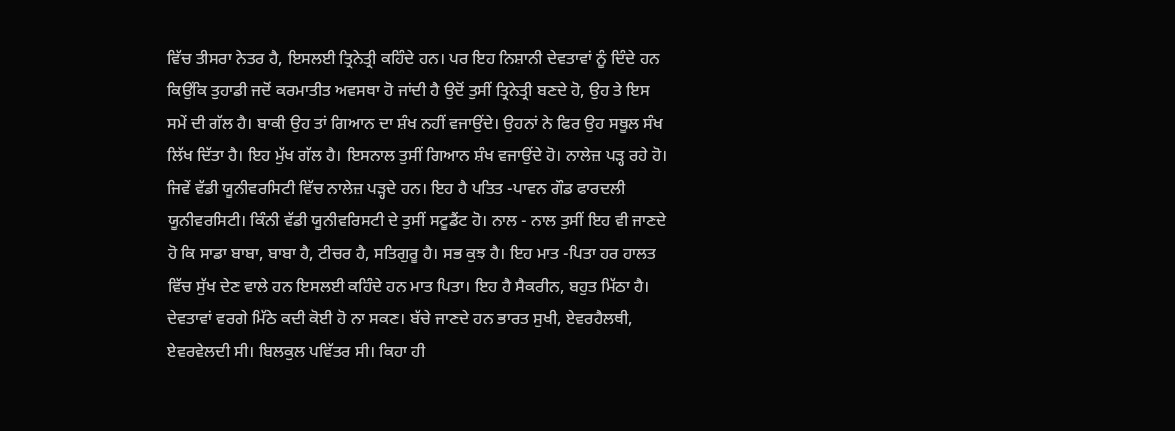ਵਿੱਚ ਤੀਸਰਾ ਨੇਤਰ ਹੈ, ਇਸਲਈ ਤ੍ਰਿਨੇਤ੍ਰੀ ਕਹਿੰਦੇ ਹਨ। ਪਰ ਇਹ ਨਿਸ਼ਾਨੀ ਦੇਵਤਾਵਾਂ ਨੂੰ ਦਿੰਦੇ ਹਨ ਕਿਉਂਕਿ ਤੁਹਾਡੀ ਜਦੋਂ ਕਰਮਾਤੀਤ ਅਵਸਥਾ ਹੋ ਜਾਂਦੀ ਹੈ ਉਦੋਂ ਤੁਸੀਂ ਤ੍ਰਿਨੇਤ੍ਰੀ ਬਣਦੇ ਹੋ, ਉਹ ਤੇ ਇਸ ਸਮੇਂ ਦੀ ਗੱਲ ਹੈ। ਬਾਕੀ ਉਹ ਤਾਂ ਗਿਆਨ ਦਾ ਸ਼ੰਖ ਨਹੀਂ ਵਜਾਉਂਦੇ। ਉਹਨਾਂ ਨੇ ਫਿਰ ਉਹ ਸਥੂਲ ਸੰਖ ਲਿੱਖ ਦਿੱਤਾ ਹੈ। ਇਹ ਮੁੱਖ ਗੱਲ ਹੈ। ਇਸਨਾਲ ਤੁਸੀਂ ਗਿਆਨ ਸ਼ੰਖ ਵਜਾਉਂਦੇ ਹੋ। ਨਾਲੇਜ਼ ਪੜ੍ਹ ਰਹੇ ਹੋ। ਜਿਵੇਂ ਵੱਡੀ ਯੂਨੀਵਰਸਿਟੀ ਵਿੱਚ ਨਾਲੇਜ਼ ਪੜ੍ਹਦੇ ਹਨ। ਇਹ ਹੈ ਪਤਿਤ -ਪਾਵਨ ਗੌਡ ਫਾਰਦਲੀ ਯੂਨੀਵਰਸਿਟੀ। ਕਿੰਨੀ ਵੱਡੀ ਯੂਨੀਵਰਿਸਟੀ ਦੇ ਤੁਸੀਂ ਸਟੂਡੈਂਟ ਹੋ। ਨਾਲ - ਨਾਲ ਤੁਸੀਂ ਇਹ ਵੀ ਜਾਣਦੇ ਹੋ ਕਿ ਸਾਡਾ ਬਾਬਾ, ਬਾਬਾ ਹੈ, ਟੀਚਰ ਹੈ, ਸਤਿਗੁਰੂ ਹੈ। ਸਭ ਕੁਝ ਹੈ। ਇਹ ਮਾਤ -ਪਿਤਾ ਹਰ ਹਾਲਤ ਵਿੱਚ ਸੁੱਖ ਦੇਣ ਵਾਲੇ ਹਨ ਇਸਲਈ ਕਹਿੰਦੇ ਹਨ ਮਾਤ ਪਿਤਾ। ਇਹ ਹੈ ਸੈਕਰੀਨ, ਬਹੁਤ ਮਿੱਠਾ ਹੈ। ਦੇਵਤਾਵਾਂ ਵਰਗੇ ਮਿੱਠੇ ਕਦੀ ਕੋਈ ਹੋ ਨਾ ਸਕਣ। ਬੱਚੇ ਜਾਣਦੇ ਹਨ ਭਾਰਤ ਸੁਖੀ, ਏਵਰਹੈਲਥੀ, ਏਵਰਵੇਲਦੀ ਸੀ। ਬਿਲਕੁਲ ਪਵਿੱਤਰ ਸੀ। ਕਿਹਾ ਹੀ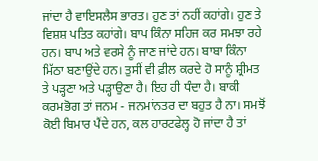ਜਾਂਦਾ ਹੈ ਵਾਇਸਲੈਸ ਭਾਰਤ। ਹੁਣ ਤਾਂ ਨਹੀਂ ਕਹਾਂਗੇ। ਹੁਣ ਤੇ ਵਿਸ਼ਸ਼ ਪਤਿਤ ਕਹਾਂਗੇ। ਬਾਪ ਕਿੰਨਾ ਸਹਿਜ ਕਰ ਸਮਝਾ ਰਹੇ ਹਨ। ਬਾਪ ਅਤੇ ਵਰਸੇ ਨੂੰ ਜਾਣ ਜਾਂਦੇ ਹਨ। ਬਾਬਾ ਕਿੰਨਾ ਮਿੱਠਾ ਬਣਾਉਂਦੇ ਹਨ। ਤੁਸੀਂ ਵੀ ਫ਼ੀਲ ਕਰਦੇ ਹੋ ਸਾਨੂੰ ਸ਼੍ਰੀਮਤ ਤੇ ਪੜ੍ਹਣਾ ਅਤੇ ਪੜ੍ਹਾਉਣਾ ਹੈ। ਇਹ ਹੀ ਧੰਦਾ ਹੈ। ਬਾਕੀ ਕਰਮਭੋਗ ਤਾਂ ਜਨਮ - ਜਨਮਾਂਨਤਰ ਦਾ ਬਹੁਤ ਹੈ ਨਾ। ਸਮਝੋਂ ਕੋਈ ਬਿਮਾਰ ਪੈਂਦੇ ਹਨ, ਕਲ ਹਾਰਟਫੇਲ੍ਹ ਹੋ ਜਾਂਦਾ ਹੈ ਤਾਂ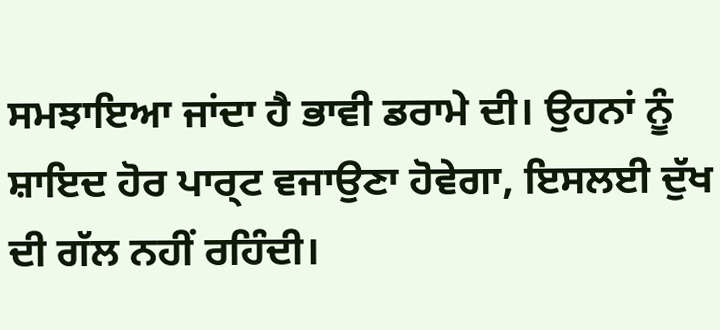ਸਮਝਾਇਆ ਜਾਂਦਾ ਹੈ ਭਾਵੀ ਡਰਾਮੇ ਦੀ। ਉਹਨਾਂ ਨੂੰ ਸ਼ਾਇਦ ਹੋਰ ਪਾਰ੍ਟ ਵਜਾਉਣਾ ਹੋਵੇਗਾ, ਇਸਲਈ ਦੁੱਖ ਦੀ ਗੱਲ ਨਹੀਂ ਰਹਿੰਦੀ।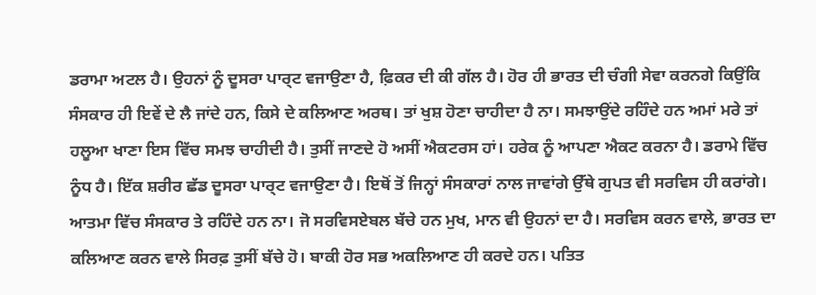ਡਰਾਮਾ ਅਟਲ ਹੈ। ਉਹਨਾਂ ਨੂੰ ਦੂਸਰਾ ਪਾਰ੍ਟ ਵਜਾਉਣਾ ਹੈ, ਫ਼ਿਕਰ ਦੀ ਕੀ ਗੱਲ ਹੈ। ਹੋਰ ਹੀ ਭਾਰਤ ਦੀ ਚੰਗੀ ਸੇਵਾ ਕਰਨਗੇ ਕਿਉਂਕਿ ਸੰਸਕਾਰ ਹੀ ਇਵੇਂ ਦੇ ਲੈ ਜਾਂਦੇ ਹਨ, ਕਿਸੇ ਦੇ ਕਲਿਆਣ ਅਰਥ। ਤਾਂ ਖੁਸ਼ ਹੋਣਾ ਚਾਹੀਦਾ ਹੈ ਨਾ। ਸਮਝਾਉਂਦੇ ਰਹਿੰਦੇ ਹਨ ਅਮਾਂ ਮਰੇ ਤਾਂ ਹਲੂਆ ਖਾਣਾ ਇਸ ਵਿੱਚ ਸਮਝ ਚਾਹੀਦੀ ਹੈ। ਤੁਸੀਂ ਜਾਣਦੇ ਹੋ ਅਸੀਂ ਐਕਟਰਸ ਹਾਂ। ਹਰੇਕ ਨੂੰ ਆਪਣਾ ਐਕਟ ਕਰਨਾ ਹੈ। ਡਰਾਮੇ ਵਿੱਚ ਨੂੰਧ ਹੈ। ਇੱਕ ਸ਼ਰੀਰ ਛੱਡ ਦੂਸਰਾ ਪਾਰ੍ਟ ਵਜਾਉਣਾ ਹੈ। ਇਥੋਂ ਤੋਂ ਜਿਨ੍ਹਾਂ ਸੰਸਕਾਰਾਂ ਨਾਲ ਜਾਵਾਂਗੇ ਉੱਥੇ ਗੁਪਤ ਵੀ ਸਰਵਿਸ ਹੀ ਕਰਾਂਗੇ। ਆਤਮਾ ਵਿੱਚ ਸੰਸਕਾਰ ਤੇ ਰਹਿੰਦੇ ਹਨ ਨਾ। ਜੋ ਸਰਵਿਸਏਬਲ ਬੱਚੇ ਹਨ ਮੁਖ, ਮਾਨ ਵੀ ਉਹਨਾਂ ਦਾ ਹੈ। ਸਰਵਿਸ ਕਰਨ ਵਾਲੇ, ਭਾਰਤ ਦਾ ਕਲਿਆਣ ਕਰਨ ਵਾਲੇ ਸਿਰਫ਼ ਤੁਸੀਂ ਬੱਚੇ ਹੋ। ਬਾਕੀ ਹੋਰ ਸਭ ਅਕਲਿਆਣ ਹੀ ਕਰਦੇ ਹਨ। ਪਤਿਤ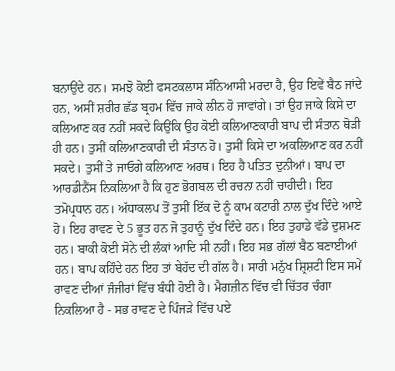ਬਨਾਉਂਦੇ ਹਨ। ਸਮਝੋ ਕੋਈ ਫਸਟਕਲਾਸ ਸੰਨਿਆਸੀ ਮਰਦਾ ਹੈ, ਉਹ ਇਵੇਂ ਬੈਠ ਜਾਂਦੇ ਹਨ, ਅਸੀਂ ਸ਼ਰੀਰ ਛੱਡ ਬ੍ਰਹਮ ਵਿੱਚ ਜਾਕੇ ਲੀਨ ਹੋ ਜਾਵਾਂਗੇ। ਤਾਂ ਉਹ ਜਾਕੇ ਕਿਸੇ ਦਾ ਕਲਿਆਣ ਕਰ ਨਹੀਂ ਸਕਦੇ ਕਿਉਂਕਿ ਉਹ ਕੋਈ ਕਲਿਆਣਕਾਰੀ ਬਾਪ ਦੀ ਸੰਤਾਨ ਥੋੜੀ ਹੀ ਹਨ। ਤੁਸੀਂ ਕਲਿਆਣਕਾਰੀ ਦੀ ਸੰਤਾਨ ਹੋ। ਤੁਸੀਂ ਕਿਸੇ ਦਾ ਅਕਲਿਆਣ ਕਰ ਨਹੀਂ ਸਕਦੇ। ਤੁਸੀਂ ਤੇ ਜਾਓਗੇ ਕਲਿਆਣ ਅਰਥ। ਇਹ ਹੈ ਪਤਿਤ ਦੁਨੀਆਂ। ਬਾਪ ਦਾ ਆਰਡੀਨੈਂਸ ਨਿਕਲਿਆ ਹੈ ਕਿ ਹੁਣ ਭੋਗਬਲ ਦੀ ਰਚਨਾ ਨਹੀਂ ਚਾਹੀਦੀ। ਇਹ ਤਮੋਪ੍ਰਧਾਨ ਹਨ। ਅੱਧਾਕਲਪ ਤੋਂ ਤੁਸੀਂ ਇੱਕ ਦੋ ਨੂੰ ਕਾਮ ਕਟਾਰੀ ਨਾਲ ਦੁੱਖ ਦਿੰਦੇ ਆਏ ਹੋ। ਇਹ ਰਾਵਣ ਦੇ 5 ਭੂਤ ਹਨ ਜੋ ਤੁਹਾਨੂੰ ਦੁੱਖ ਦਿੰਦੇ ਹਨ। ਇਹ ਤੁਹਾਡੇ ਵੱਡੇ ਦੁਸ਼ਮਣ ਹਨ। ਬਾਕੀ ਕੋਈ ਸੋਨੇ ਦੀ ਲੰਕਾਂ ਆਦਿ ਸੀ ਨਹੀਂ। ਇਹ ਸਭ ਗੱਲਾਂ ਬੈਠ ਬਣਾਈਆਂ ਹਨ। ਬਾਪ ਕਹਿੰਦੇ ਹਨ ਇਹ ਤਾਂ ਬੇਹੱਦ ਦੀ ਗੱਲ ਹੈ। ਸਾਰੀ ਮਨੁੱਖ ਸ਼੍ਰਿਸ਼ਟੀ ਇਸ ਸਮੇਂ ਰਾਵਣ ਦੀਆਂ ਜੰਜੀਰਾਂ ਵਿੱਚ ਬੰਧੀ ਹੋਈ ਹੈ। ਮੈਗਜ਼ੀਨ ਵਿੱਚ ਵੀ ਚਿੱਤਰ ਚੰਗਾ ਨਿਕਲਿਆ ਹੈ - ਸਭ ਰਾਵਣ ਦੇ ਪਿੰਜੜੇ ਵਿੱਚ ਪਏ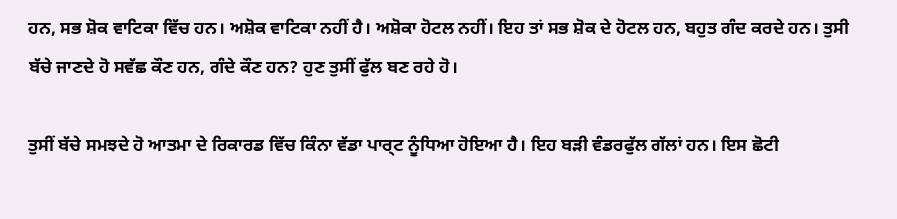ਹਨ, ਸਭ ਸ਼ੋਕ ਵਾਟਿਕਾ ਵਿੱਚ ਹਨ। ਅਸ਼ੋਕ ਵਾਟਿਕਾ ਨਹੀਂ ਹੈ। ਅਸ਼ੋਕਾ ਹੋਟਲ ਨਹੀਂ। ਇਹ ਤਾਂ ਸਭ ਸ਼ੋਕ ਦੇ ਹੋਟਲ ਹਨ, ਬਹੁਤ ਗੰਦ ਕਰਦੇ ਹਨ। ਤੁਸੀ ਬੱਚੇ ਜਾਣਦੇ ਹੋ ਸਵੱਛ ਕੌਣ ਹਨ, ਗੰਦੇ ਕੌਣ ਹਨ? ਹੁਣ ਤੁਸੀਂ ਫੁੱਲ ਬਣ ਰਹੇ ਹੋ।

ਤੁਸੀਂ ਬੱਚੇ ਸਮਝਦੇ ਹੋ ਆਤਮਾ ਦੇ ਰਿਕਾਰਡ ਵਿੱਚ ਕਿੰਨਾ ਵੱਡਾ ਪਾਰ੍ਟ ਨੂੰਧਿਆ ਹੋਇਆ ਹੈ। ਇਹ ਬੜੀ ਵੰਡਰਫੁੱਲ ਗੱਲਾਂ ਹਨ। ਇਸ ਛੋਟੀ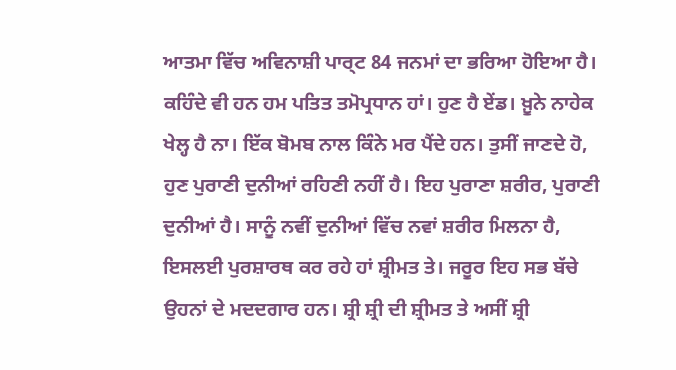ਆਤਮਾ ਵਿੱਚ ਅਵਿਨਾਸ਼ੀ ਪਾਰ੍ਟ 84 ਜਨਮਾਂ ਦਾ ਭਰਿਆ ਹੋਇਆ ਹੈ। ਕਹਿੰਦੇ ਵੀ ਹਨ ਹਮ ਪਤਿਤ ਤਮੋਪ੍ਰਧਾਨ ਹਾਂ। ਹੁਣ ਹੈ ਏਂਡ। ਖ਼ੂਨੇ ਨਾਹੇਕ ਖੇਲ੍ਹ ਹੈ ਨਾ। ਇੱਕ ਬੋਮਬ ਨਾਲ ਕਿੰਨੇ ਮਰ ਪੈਂਦੇ ਹਨ। ਤੁਸੀਂ ਜਾਣਦੇ ਹੋ, ਹੁਣ ਪੁਰਾਣੀ ਦੁਨੀਆਂ ਰਹਿਣੀ ਨਹੀਂ ਹੈ। ਇਹ ਪੁਰਾਣਾ ਸ਼ਰੀਰ, ਪੁਰਾਣੀ ਦੁਨੀਆਂ ਹੈ। ਸਾਨੂੰ ਨਵੀਂ ਦੁਨੀਆਂ ਵਿੱਚ ਨਵਾਂ ਸ਼ਰੀਰ ਮਿਲਨਾ ਹੈ, ਇਸਲਈ ਪੁਰਸ਼ਾਰਥ ਕਰ ਰਹੇ ਹਾਂ ਸ਼੍ਰੀਮਤ ਤੇ। ਜਰੂਰ ਇਹ ਸਭ ਬੱਚੇ ਉਹਨਾਂ ਦੇ ਮਦਦਗਾਰ ਹਨ। ਸ਼੍ਰੀ ਸ਼੍ਰੀ ਦੀ ਸ਼੍ਰੀਮਤ ਤੇ ਅਸੀਂ ਸ਼੍ਰੀ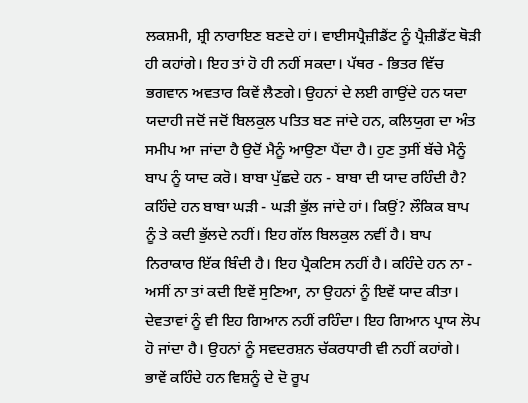ਲਕਸ਼ਮੀ, ਸ਼੍ਰੀ ਨਾਰਾਇਣ ਬਣਦੇ ਹਾਂ। ਵਾਈਸਪ੍ਰੈਜ਼ੀਡੈਂਟ ਨੂੰ ਪ੍ਰੈਜ਼ੀਡੈਂਟ ਥੋੜੀ ਹੀ ਕਹਾਂਗੇ। ਇਹ ਤਾਂ ਹੋ ਹੀ ਨਹੀਂ ਸਕਦਾ। ਪੱਥਰ - ਭਿਤਰ ਵਿੱਚ ਭਗਵਾਨ ਅਵਤਾਰ ਕਿਵੇਂ ਲੈਣਗੇ। ਉਹਨਾਂ ਦੇ ਲਈ ਗਾਉਂਦੇ ਹਨ ਯਦਾ ਯਦਾਹੀ ਜਦੋਂ ਜਦੋਂ ਬਿਲਕੁਲ ਪਤਿਤ ਬਣ ਜਾਂਦੇ ਹਨ, ਕਲਿਯੁਗ ਦਾ ਅੰਤ ਸਮੀਪ ਆ ਜਾਂਦਾ ਹੈ ਉਦੋਂ ਮੈਨੂੰ ਆਉਣਾ ਪੈਂਦਾ ਹੈ। ਹੁਣ ਤੁਸੀਂ ਬੱਚੇ ਮੈਨੂੰ ਬਾਪ ਨੂੰ ਯਾਦ ਕਰੋ। ਬਾਬਾ ਪੁੱਛਦੇ ਹਨ - ਬਾਬਾ ਦੀ ਯਾਦ ਰਹਿੰਦੀ ਹੈ? ਕਹਿੰਦੇ ਹਨ ਬਾਬਾ ਘੜੀ - ਘੜੀ ਭੁੱਲ ਜਾਂਦੇ ਹਾਂ। ਕਿਉਂ? ਲੌਕਿਕ ਬਾਪ ਨੂੰ ਤੇ ਕਦੀ ਭੁੱਲਦੇ ਨਹੀਂ। ਇਹ ਗੱਲ ਬਿਲਕੁਲ ਨਵੀਂ ਹੈ। ਬਾਪ ਨਿਰਾਕਾਰ ਇੱਕ ਬਿੰਦੀ ਹੈ। ਇਹ ਪ੍ਰੈਕਟਿਸ ਨਹੀਂ ਹੈ। ਕਹਿੰਦੇ ਹਨ ਨਾ - ਅਸੀਂ ਨਾ ਤਾਂ ਕਦੀ ਇਵੇਂ ਸੁਣਿਆ, ਨਾ ਉਹਨਾਂ ਨੂੰ ਇਵੇਂ ਯਾਦ ਕੀਤਾ। ਦੇਵਤਾਵਾਂ ਨੂੰ ਵੀ ਇਹ ਗਿਆਨ ਨਹੀਂ ਰਹਿੰਦਾ। ਇਹ ਗਿਆਨ ਪ੍ਰਾਯ ਲੋਪ ਹੋ ਜਾਂਦਾ ਹੈ। ਉਹਨਾਂ ਨੂੰ ਸਵਦਰਸ਼ਨ ਚੱਕਰਧਾਰੀ ਵੀ ਨਹੀਂ ਕਹਾਂਗੇ। ਭਾਵੇਂ ਕਹਿੰਦੇ ਹਨ ਵਿਸ਼ਨੂੰ ਦੇ ਦੋ ਰੂਪ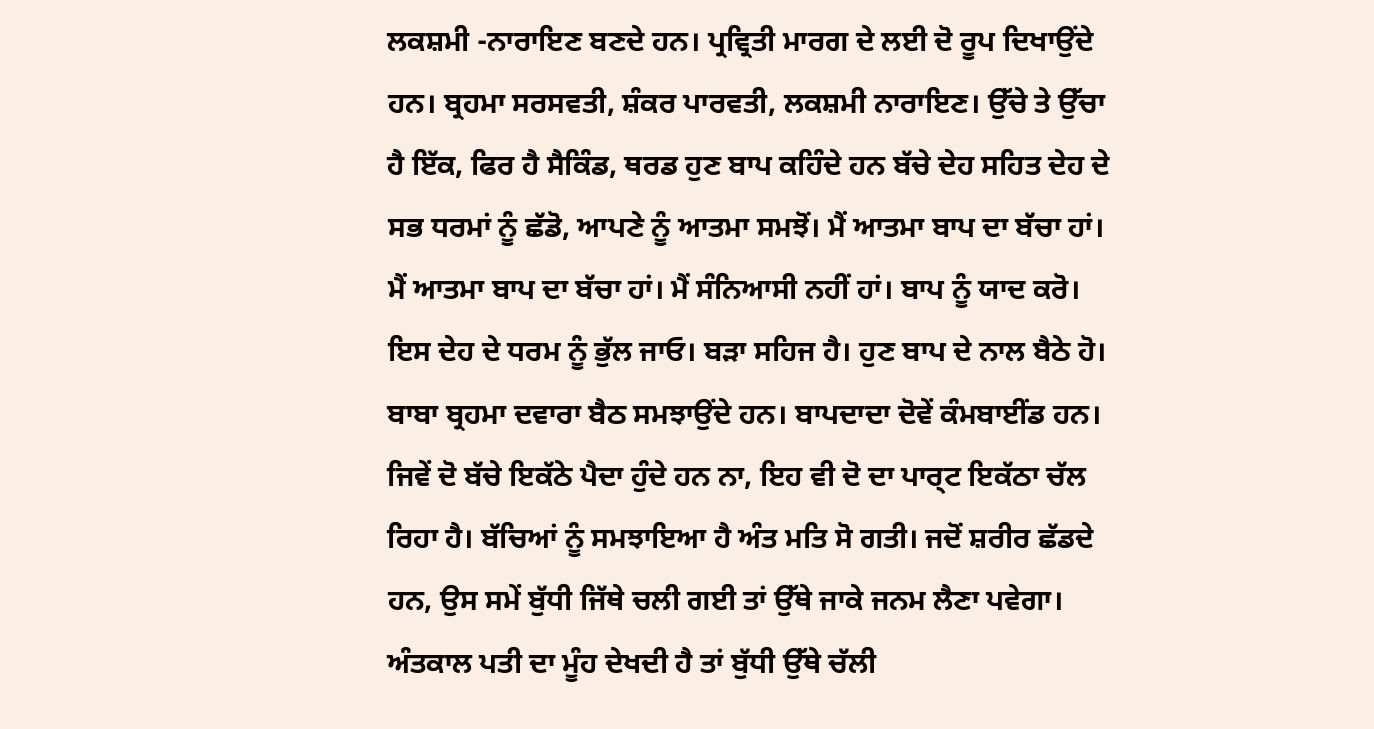ਲਕਸ਼ਮੀ -ਨਾਰਾਇਣ ਬਣਦੇ ਹਨ। ਪ੍ਰਵ੍ਰਿਤੀ ਮਾਰਗ ਦੇ ਲਈ ਦੋ ਰੂਪ ਦਿਖਾਉਂਦੇ ਹਨ। ਬ੍ਰਹਮਾ ਸਰਸਵਤੀ, ਸ਼ੰਕਰ ਪਾਰਵਤੀ, ਲਕਸ਼ਮੀ ਨਾਰਾਇਣ। ਉੱਚੇ ਤੇ ਉੱਚਾ ਹੈ ਇੱਕ, ਫਿਰ ਹੈ ਸੈਕਿੰਡ, ਥਰਡ ਹੁਣ ਬਾਪ ਕਹਿੰਦੇ ਹਨ ਬੱਚੇ ਦੇਹ ਸਹਿਤ ਦੇਹ ਦੇ ਸਭ ਧਰਮਾਂ ਨੂੰ ਛੱਡੋ, ਆਪਣੇ ਨੂੰ ਆਤਮਾ ਸਮਝੋਂ। ਮੈਂ ਆਤਮਾ ਬਾਪ ਦਾ ਬੱਚਾ ਹਾਂ। ਮੈਂ ਆਤਮਾ ਬਾਪ ਦਾ ਬੱਚਾ ਹਾਂ। ਮੈਂ ਸੰਨਿਆਸੀ ਨਹੀਂ ਹਾਂ। ਬਾਪ ਨੂੰ ਯਾਦ ਕਰੋ। ਇਸ ਦੇਹ ਦੇ ਧਰਮ ਨੂੰ ਭੁੱਲ ਜਾਓ। ਬੜਾ ਸਹਿਜ ਹੈ। ਹੁਣ ਬਾਪ ਦੇ ਨਾਲ ਬੈਠੇ ਹੋ। ਬਾਬਾ ਬ੍ਰਹਮਾ ਦਵਾਰਾ ਬੈਠ ਸਮਝਾਉਂਦੇ ਹਨ। ਬਾਪਦਾਦਾ ਦੋਵੇਂ ਕੰਮਬਾਈਂਡ ਹਨ। ਜਿਵੇਂ ਦੋ ਬੱਚੇ ਇਕੱਠੇ ਪੈਦਾ ਹੁੰਦੇ ਹਨ ਨਾ, ਇਹ ਵੀ ਦੋ ਦਾ ਪਾਰ੍ਟ ਇਕੱਠਾ ਚੱਲ ਰਿਹਾ ਹੈ। ਬੱਚਿਆਂ ਨੂੰ ਸਮਝਾਇਆ ਹੈ ਅੰਤ ਮਤਿ ਸੋ ਗਤੀ। ਜਦੋਂ ਸ਼ਰੀਰ ਛੱਡਦੇ ਹਨ, ਉਸ ਸਮੇਂ ਬੁੱਧੀ ਜਿੱਥੇ ਚਲੀ ਗਈ ਤਾਂ ਉੱਥੇ ਜਾਕੇ ਜਨਮ ਲੈਣਾ ਪਵੇਗਾ। ਅੰਤਕਾਲ ਪਤੀ ਦਾ ਮੂੰਹ ਦੇਖਦੀ ਹੈ ਤਾਂ ਬੁੱਧੀ ਉੱਥੇ ਚੱਲੀ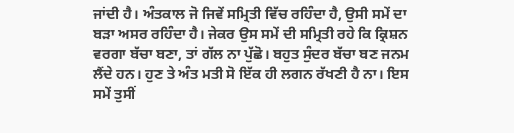ਜਾਂਦੀ ਹੈ। ਅੰਤਕਾਲ ਜੋ ਜਿਵੇਂ ਸਮ੍ਰਿਤੀ ਵਿੱਚ ਰਹਿੰਦਾ ਹੈ, ਉਸੀ ਸਮੇਂ ਦਾ ਬੜਾ ਅਸਰ ਰਹਿੰਦਾ ਹੈ। ਜੇਕਰ ਉਸ ਸਮੇਂ ਦੀ ਸਮ੍ਰਿਤੀ ਰਹੇ ਕਿ ਕ੍ਰਿਸ਼ਨ ਵਰਗਾ ਬੱਚਾ ਬਣਾ, ਤਾਂ ਗੱਲ ਨਾ ਪੁੱਛੋ। ਬਹੁਤ ਸੁੰਦਰ ਬੱਚਾ ਬਣ ਜਨਮ ਲੈਂਦੇ ਹਨ। ਹੁਣ ਤੇ ਅੰਤ ਮਤੀ ਸੋ ਇੱਕ ਹੀ ਲਗਨ ਰੱਖਣੀ ਹੈ ਨਾ। ਇਸ ਸਮੇਂ ਤੁਸੀਂ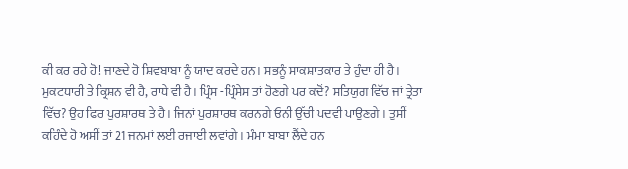ਕੀ ਕਰ ਰਹੇ ਹੋ! ਜਾਣਦੇ ਹੋ ਸ਼ਿਵਬਾਬਾ ਨੂੰ ਯਾਦ ਕਰਦੇ ਹਨ। ਸਭਨੂੰ ਸਾਕਸ਼ਾਤਕਾਰ ਤੇ ਹੁੰਦਾ ਹੀ ਹੈ। ਮੁਕਟਧਾਰੀ ਤੇ ਕ੍ਰਿਸ਼ਨ ਵੀ ਹੈ, ਰਾਧੇ ਵੀ ਹੈ। ਪ੍ਰਿੰਸ -ਪ੍ਰਿੰਸੇਸ ਤਾਂ ਹੋਣਗੇ ਪਰ ਕਦੋਂ? ਸਤਿਯੁਗ ਵਿੱਚ ਜਾਂ ਤ੍ਰੇਤਾ ਵਿੱਚ? ਉਹ ਫਿਰ ਪੁਰਸ਼ਾਰਥ ਤੇ ਹੈ। ਜਿਨਾਂ ਪੁਰਸ਼ਾਰਥ ਕਰਨਗੇ ਓਨੀ ਉੱਚੀ ਪਦਵੀ ਪਾਉਣਗੇ। ਤੁਸੀਂ ਕਹਿੰਦੇ ਹੋ ਅਸੀਂ ਤਾਂ 21 ਜਨਮਾਂ ਲਈ ਰਜਾਈ ਲਵਾਂਗੇ। ਮੰਮਾ ਬਾਬਾ ਲੈਂਦੇ ਹਨ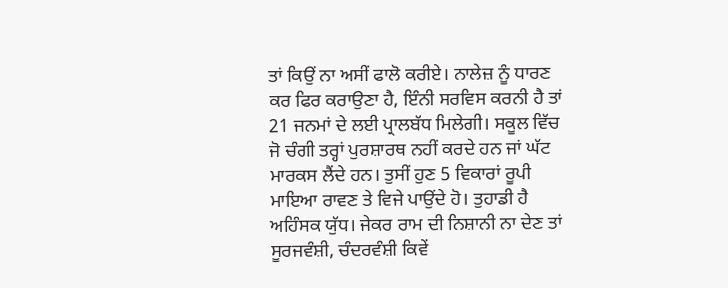ਤਾਂ ਕਿਉਂ ਨਾ ਅਸੀਂ ਫਾਲੋ ਕਰੀਏ। ਨਾਲੇਜ਼ ਨੂੰ ਧਾਰਣ ਕਰ ਫਿਰ ਕਰਾਉਣਾ ਹੈ, ਇੰਨੀ ਸਰਵਿਸ ਕਰਨੀ ਹੈ ਤਾਂ 21 ਜਨਮਾਂ ਦੇ ਲਈ ਪ੍ਰਾਲਬੱਧ ਮਿਲੇਗੀ। ਸਕੂਲ ਵਿੱਚ ਜੋ ਚੰਗੀ ਤਰ੍ਹਾਂ ਪੁਰਸ਼ਾਰਥ ਨਹੀਂ ਕਰਦੇ ਹਨ ਜਾਂ ਘੱਟ ਮਾਰਕਸ ਲੈਂਦੇ ਹਨ। ਤੁਸੀਂ ਹੁਣ 5 ਵਿਕਾਰਾਂ ਰੂਪੀ ਮਾਇਆ ਰਾਵਣ ਤੇ ਵਿਜੇ ਪਾਉਂਦੇ ਹੋ। ਤੁਹਾਡੀ ਹੈ ਅਹਿੰਸਕ ਯੁੱਧ। ਜੇਕਰ ਰਾਮ ਦੀ ਨਿਸ਼ਾਨੀ ਨਾ ਦੇਣ ਤਾਂ ਸੂਰਜਵੰਸ਼ੀ, ਚੰਦਰਵੰਸ਼ੀ ਕਿਵੇਂ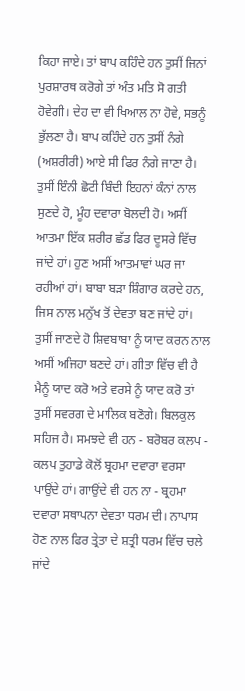ਕਿਹਾ ਜਾਏ। ਤਾਂ ਬਾਪ ਕਹਿੰਦੇ ਹਨ ਤੁਸੀਂ ਜਿਨਾਂ ਪੁਰਸ਼ਾਰਥ ਕਰੋਗੇ ਤਾਂ ਅੰਤ ਮਤਿ ਸੋ ਗਤੀ ਹੋਵੇਗੀ। ਦੇਹ ਦਾ ਵੀ ਖਿਆਲ ਨਾ ਹੋਵੇ, ਸਭਨੂੰ ਭੁੱਲਣਾ ਹੈ। ਬਾਪ ਕਹਿੰਦੇ ਹਨ ਤੁਸੀਂ ਨੰਗੇ (ਅਸ਼ਰੀਰੀ) ਆਏ ਸੀ ਫਿਰ ਨੰਗੇ ਜਾਣਾ ਹੈ। ਤੁਸੀਂ ਇੰਨੀ ਛੋਟੀ ਬਿੰਦੀ ਇਹਨਾਂ ਕੰਨਾਂ ਨਾਲ ਸੁਣਦੇ ਹੋ, ਮੂੰਹ ਦਵਾਰਾ ਬੋਲਦੀ ਹੋ। ਅਸੀਂ ਆਤਮਾ ਇੱਕ ਸ਼ਰੀਰ ਛੱਡ ਫਿਰ ਦੂਸਰੇ ਵਿੱਚ ਜਾਂਦੇ ਹਾਂ। ਹੁਣ ਅਸੀਂ ਆਤਮਾਵਾਂ ਘਰ ਜਾ ਰਹੀਆਂ ਹਾਂ। ਬਾਬਾ ਬੜਾ ਸ਼ਿੰਗਾਰ ਕਰਦੇ ਹਨ, ਜਿਸ ਨਾਲ ਮਨੁੱਖ ਤੋਂ ਦੇਵਤਾ ਬਣ ਜਾਂਦੇ ਹਾਂ। ਤੁਸੀਂ ਜਾਣਦੇ ਹੋ ਸ਼ਿਵਬਾਬਾ ਨੂੰ ਯਾਦ ਕਰਨ ਨਾਲ ਅਸੀਂ ਅਜਿਹਾ ਬਣਦੇ ਹਾਂ। ਗੀਤਾ ਵਿੱਚ ਵੀ ਹੈ ਮੈਨੂੰ ਯਾਦ ਕਰੋ ਅਤੇ ਵਰਸੇ ਨੂੰ ਯਾਦ ਕਰੋ ਤਾਂ ਤੁਸੀਂ ਸਵਰਗ ਦੇ ਮਾਲਿਕ ਬਣੋਗੇ। ਬਿਲਕੁਲ ਸਹਿਜ ਹੈ। ਸਮਝਦੇ ਵੀ ਹਨ - ਬਰੋਬਰ ਕਲਪ - ਕਲਪ ਤੁਹਾਡੇ ਕੋਲੋਂ ਬ੍ਰਹਮਾ ਦਵਾਰਾ ਵਰਸਾ ਪਾਉਂਦੇ ਹਾਂ। ਗਾਉਂਦੇ ਵੀ ਹਨ ਨਾ - ਬ੍ਰਹਮਾ ਦਵਾਰਾ ਸਥਾਪਨਾ ਦੇਵਤਾ ਧਰਮ ਦੀ। ਨਾਪਾਸ ਹੋਣ ਨਾਲ ਫਿਰ ਤ੍ਰੇਤਾ ਦੇ ਸ਼ਤ੍ਰੀ ਧਰਮ ਵਿੱਚ ਚਲੇ ਜਾਂਦੇ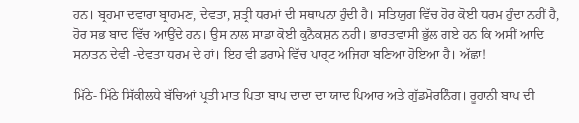ਹਨ। ਬ੍ਰਹਮਾ ਦਵਾਰਾ ਬ੍ਰਾਹਮਣ, ਦੇਵਤਾ, ਸ਼ਤ੍ਰੀ ਧਰਮਾਂ ਦੀ ਸਥਾਪਨਾ ਹੁੰਦੀ ਹੈ। ਸਤਿਯੁਗ ਵਿੱਚ ਹੋਰ ਕੋਈ ਧਰਮ ਹੁੰਦਾ ਨਹੀਂ ਹੈ, ਹੋਰ ਸਭ ਬਾਦ ਵਿੱਚ ਆਉਂਦੇ ਹਨ। ਉਸ ਨਾਲ ਸਾਡਾ ਕੋਈ ਕੁਨੈਕਸ਼ਨ ਨਹੀ। ਭਾਰਤਵਾਸੀ ਭੁੱਲ ਗਏ ਹਨ ਕਿ ਅਸੀਂ ਆਦਿ ਸਨਾਤਨ ਦੇਵੀ -ਦੇਵਤਾ ਧਰਮ ਦੇ ਹਾਂ। ਇਹ ਵੀ ਡਰਾਮੇ ਵਿੱਚ ਪਾਰ੍ਟ ਅਜਿਹਾ ਬਣਿਆ ਹੋਇਆ ਹੈ। ਅੱਛਾ!

ਮਿੱਠੇ- ਮਿੱਠੇ ਸਿੱਕੀਲਧੇ ਬੱਚਿਆਂ ਪ੍ਰਤੀ ਮਾਤ ਪਿਤਾ ਬਾਪ ਦਾਦਾ ਦਾ ਯਾਦ ਪਿਆਰ ਅਤੇ ਗੁੱਡਮੋਰਨਿੰਗ। ਰੂਹਾਨੀ ਬਾਪ ਦੀ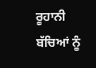ਰੂਹਾਨੀ ਬੱਚਿਆਂ ਨੂੰ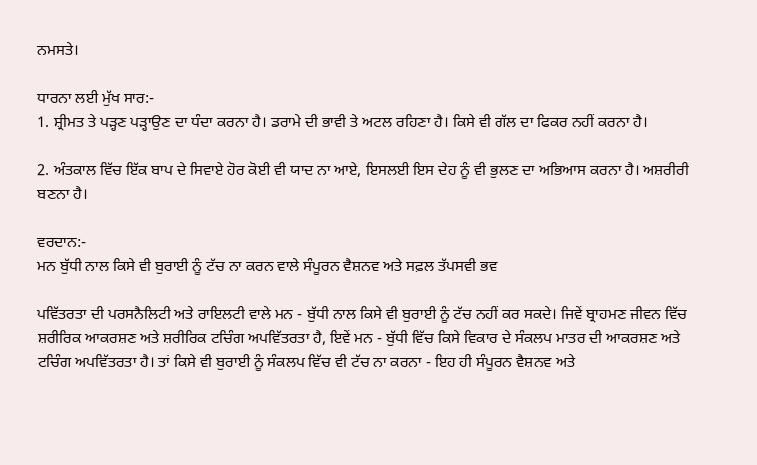ਨਮਸਤੇ।

ਧਾਰਨਾ ਲਈ ਮੁੱਖ ਸਾਰ:-
1. ਸ਼੍ਰੀਮਤ ਤੇ ਪੜ੍ਹਣ ਪੜ੍ਹਾਉਣ ਦਾ ਧੰਦਾ ਕਰਨਾ ਹੈ। ਡਰਾਮੇ ਦੀ ਭਾਵੀ ਤੇ ਅਟਲ ਰਹਿਣਾ ਹੈ। ਕਿਸੇ ਵੀ ਗੱਲ ਦਾ ਫਿਕਰ ਨਹੀਂ ਕਰਨਾ ਹੈ।

2. ਅੰਤਕਾਲ ਵਿੱਚ ਇੱਕ ਬਾਪ ਦੇ ਸਿਵਾਏ ਹੋਰ ਕੋਈ ਵੀ ਯਾਦ ਨਾ ਆਏ, ਇਸਲਈ ਇਸ ਦੇਹ ਨੂੰ ਵੀ ਭੁਲਣ ਦਾ ਅਭਿਆਸ ਕਰਨਾ ਹੈ। ਅਸ਼ਰੀਰੀ ਬਣਨਾ ਹੈ।

ਵਰਦਾਨ:-
ਮਨ ਬੁੱਧੀ ਨਾਲ ਕਿਸੇ ਵੀ ਬੁਰਾਈ ਨੂੰ ਟੱਚ ਨਾ ਕਰਨ ਵਾਲੇ ਸੰਪੂਰਨ ਵੈਸ਼ਨਵ ਅਤੇ ਸਫ਼ਲ ਤੱਪਸਵੀ ਭਵ

ਪਵਿੱਤਰਤਾ ਦੀ ਪਰਸਨੈਲਿਟੀ ਅਤੇ ਰਾਇਲਟੀ ਵਾਲੇ ਮਨ - ਬੁੱਧੀ ਨਾਲ ਕਿਸੇ ਵੀ ਬੁਰਾਈ ਨੂੰ ਟੱਚ ਨਹੀਂ ਕਰ ਸਕਦੇ। ਜਿਵੇਂ ਬ੍ਰਾਹਮਣ ਜੀਵਨ ਵਿੱਚ ਸ਼ਰੀਰਿਕ ਆਕਰਸ਼ਣ ਅਤੇ ਸ਼ਰੀਰਿਕ ਟਚਿੰਗ ਅਪਵਿੱਤਰਤਾ ਹੈ, ਇਵੇਂ ਮਨ - ਬੁੱਧੀ ਵਿੱਚ ਕਿਸੇ ਵਿਕਾਰ ਦੇ ਸੰਕਲਪ ਮਾਤਰ ਦੀ ਆਕਰਸ਼ਣ ਅਤੇ ਟਚਿੰਗ ਅਪਵਿੱਤਰਤਾ ਹੈ। ਤਾਂ ਕਿਸੇ ਵੀ ਬੁਰਾਈ ਨੂੰ ਸੰਕਲਪ ਵਿੱਚ ਵੀ ਟੱਚ ਨਾ ਕਰਨਾ - ਇਹ ਹੀ ਸੰਪੂਰਨ ਵੈਸ਼ਨਵ ਅਤੇ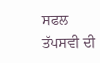ਸਫਲ ਤੱਪਸਵੀ ਦੀ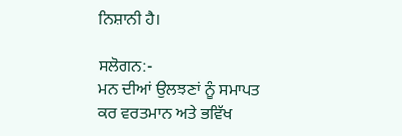ਨਿਸ਼ਾਨੀ ਹੈ।

ਸਲੋਗਨ:-
ਮਨ ਦੀਆਂ ਉਲਝਣਾਂ ਨੂੰ ਸਮਾਪਤ ਕਰ ਵਰਤਮਾਨ ਅਤੇ ਭਵਿੱਖ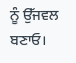ਨੂੰ ਉੱਜਵਲ ਬਣਾਓ।